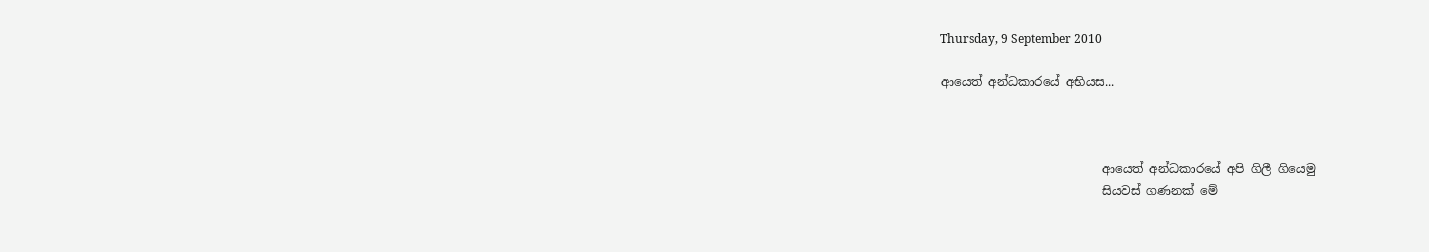Thursday, 9 September 2010

ආයෙත් අන්ධකාරයේ අභියස...



                           ආයෙත් අන්ධකාරයේ අපි ගිලී ගියෙමු
                           සියවස් ගණනක් මේ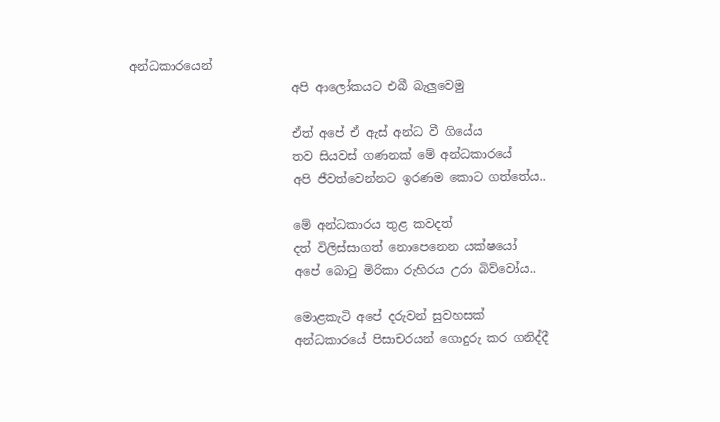අන්ධකාරයෙන්
                           අපි ආලෝකයට එබී බැලුවෙමු

                           ඒත් අපේ ඒ ඇස් අන්ධ වී ගියේය
                           තව සියවස් ගණනක් මේ අන්ධකාරයේ
                           අපි ජීවත්වෙන්නට ඉරණම කොට ගත්තේය..

                           මේ අන්ධකාරය තුළ කවදත්
                           දත් විලිස්සාගත් නොපෙනෙන යක්ෂයෝ
                           අපේ බොටු මිරිකා රුහිරය උරා බිව්වෝය..

                           මොළකැටි අපේ දරුවන් සුවහසක්
                           අන්ධකාරයේ පිසාචරයන් ගොදුරු කර ගනිද්දී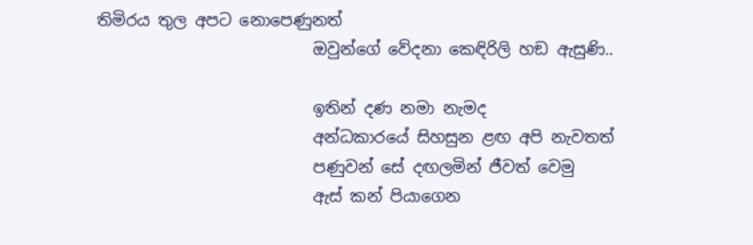තිමිරය තුල අපට නොපෙණුනත්
                           ඔවුන්ගේ වේදනා කෙඳිරිලි හඞ ඇසුණි..

                           ඉතින් දණ නමා නැමද
                           අන්ධකාරයේ සිහසුන ළඟ අපි නැවතත්
                           පණුවන් සේ දඟලමින් ජීවත් වෙමු
                           ඇස් කන් පියාගෙන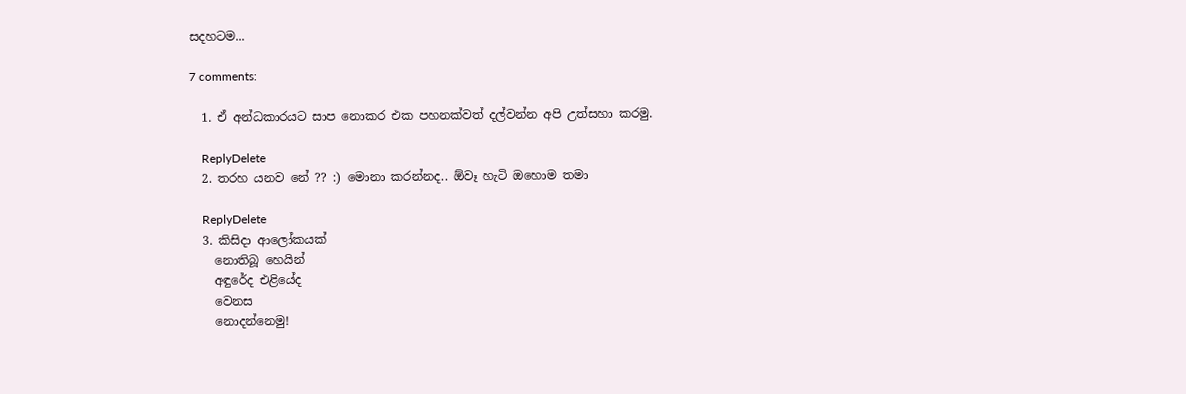සදහටම...

7 comments:

  1. ඒ අන්ධකාරයට සාප නොකර එක පහනක්වත් දල්වන්න අපි උත්සහා කරමු.

    ReplyDelete
  2. තරහ යනව නේ ?? :) මොනා කරන්නද.. ඕවෑ හැටි ඔහොම තමා

    ReplyDelete
  3. කිසිදා ආලෝකයක්
    නොතිබූ හෙයින්
    අඳුරේද එළියේද
    වෙනස
    නොදන්නෙමු!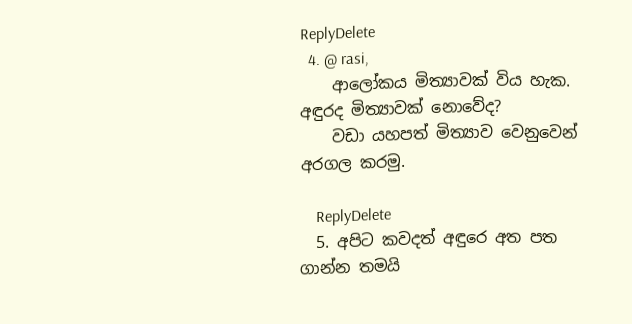ReplyDelete
  4. @ rasi,
    ආලෝකය මිත්‍යාවක් විය හැක. අඳුරද මිත්‍යාවක් නොවේද?
    වඩා යහපත් මිත්‍යාව වෙනුවෙන් අරගල කරමු.

    ReplyDelete
  5. අපිට කවදත් අඳුරෙ අත පත ගාන්න තමයි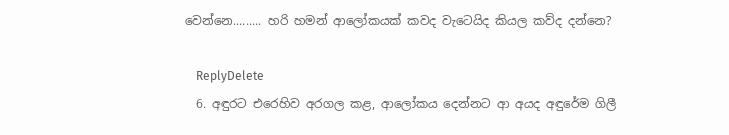වෙන්නෙ......... හරි හමන් ආලෝකයක් කවද වැටෙයිද කියල කව්ද දන්නෙ?

    ReplyDelete
  6. අඳුරට එරෙහිව අරගල කළ, ආලෝකය දෙන්නට ආ අයද අඳුරේම ගිලී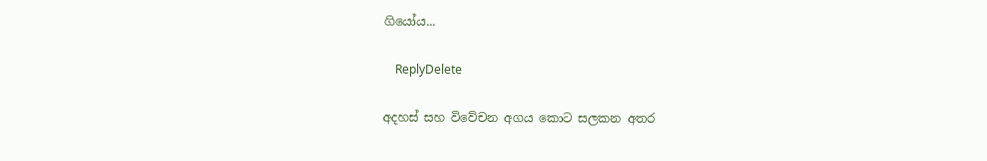ගියෝය...

    ReplyDelete

අදහස් සහ වි‍වේචන අගය කොට සලකන අතර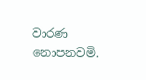වාරණ නොපනවමි.